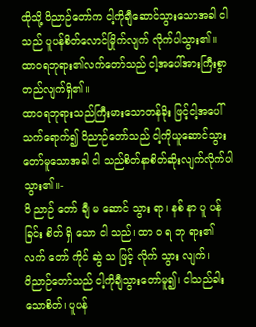ထိုသို့ ဝိညာဉ်တော်က ငါ့ကိုချီဆောင်သွားသောအခါ ငါသည် ပူပန်စိတ်လောင်မြိုက်လျက် လိုက်ပါသွား၏။ ထာဝရဘုရား၏လက်တော်သည် ငါ့အပေါ်အားကြီးစွာတည်လျက်ရှိ၏။
ထာဝရဘုရားသည်ကြီးမားသောတန်ခိုး ဖြင့်ငါ့အပေါ်သက်ရောက်၍ ဝိညာဉ်တော်သည် ငါ့ကိုယူဆောင်သွားတော်မူသောအခါ ငါ သည်စိတ်နာစိတ်ဆိုးလျက်လိုက်ပါသွား၏။-
ဝိ ညာဉ် တော် ချီ မ ဆောင် သွား ရာ၊ နစ် နာ ပူ ပန် ခြင်း စိတ် ရှိ သော ငါ သည်၊ ထာ ဝ ရ ဘု ရား၏ လက် တော် ကိုင် ဆွဲ သ ဖြင့် လိုက် သွား လျက်၊
ဝိညာဉ်တော်သည် ငါ့ကိုချီသွားတော်မူ၍၊ ငါသည်ခါးသောစိတ်၊ ပူပန်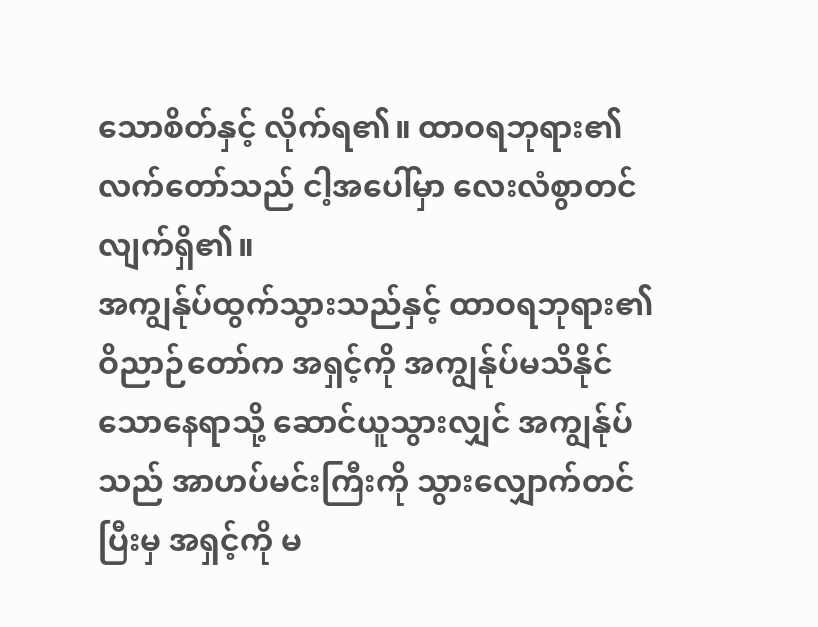သောစိတ်နှင့် လိုက်ရ၏။ ထာဝရဘုရား၏လက်တော်သည် ငါ့အပေါ်မှာ လေးလံစွာတင်လျက်ရှိ၏။
အကျွန်ုပ်ထွက်သွားသည်နှင့် ထာဝရဘုရား၏ဝိညာဉ်တော်က အရှင့်ကို အကျွန်ုပ်မသိနိုင်သောနေရာသို့ ဆောင်ယူသွားလျှင် အကျွန်ုပ်သည် အာဟပ်မင်းကြီးကို သွားလျှောက်တင်ပြီးမှ အရှင့်ကို မ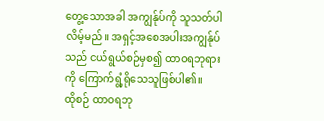တွေ့သောအခါ အကျွန်ုပ်ကို သူသတ်ပါလိမ့်မည်။ အရှင့်အစေအပါးအကျွန်ုပ်သည် ငယ်ရွယ်စဉ်မှစ၍ ထာဝရဘုရားကို ကြောက်ရွံ့ရိုသေသူဖြစ်ပါ၏။
ထိုစဉ် ထာဝရဘု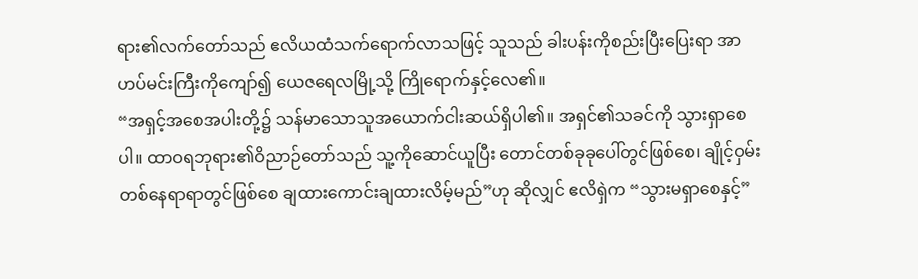ရား၏လက်တော်သည် ဧလိယထံသက်ရောက်လာသဖြင့် သူသည် ခါးပန်းကိုစည်းပြီးပြေးရာ အာဟပ်မင်းကြီးကိုကျော်၍ ယေဇရေလမြို့သို့ ကြိုရောက်နှင့်လေ၏။
“အရှင့်အစေအပါးတို့၌ သန်မာသောသူအယောက်ငါးဆယ်ရှိပါ၏။ အရှင်၏သခင်ကို သွားရှာစေပါ။ ထာဝရဘုရား၏ဝိညာဉ်တော်သည် သူ့ကိုဆောင်ယူပြီး တောင်တစ်ခုခုပေါ်တွင်ဖြစ်စေ၊ ချိုင့်ဝှမ်းတစ်နေရာရာတွင်ဖြစ်စေ ချထားကောင်းချထားလိမ့်မည်”ဟု ဆိုလျှင် ဧလိရှဲက “သွားမရှာစေနှင့်”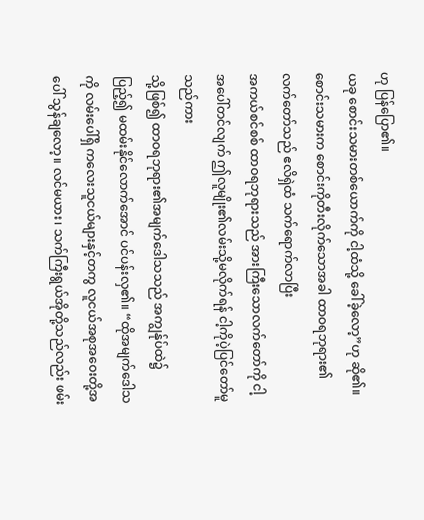ဟု ပြန်ပြော၏။
ယခု စောင်းသမားတစ်ယောက်ကို ငါ့ထံသို့ ခေါ်ခဲ့လော့”ဟု ဆို၏။ စောင်းသမားက စောင်းကိုတီးလိုက်သောအခါ ထာဝရဘုရား၏လက်တော်သည် ဧလိရှဲထံ သက်ရောက်လာပြီး
အကယ်စင်စစ် ထာဝရဘုရားသည် အားကြီးသောလက်တော်ကို ငါ့အပေါ်တင်လျက် ဤလူမျိုး၏လမ်းသို့မလိုက်ရန် ငါ့ကိုပဲ့ပြင်တော်မူသည်ကား
သို့ဖြစ်၍ ထာဝရဘုရား၏အမျက်ဒေါသသည် အကျွန်ုပ်ထဲ၌ပြည့်၍ မထမ်းနိုင်လောက်အောင် ပင်ပန်းလှ၏။ “ထိုအမျက်ဒေါသကို လမ်းပေါ်ရှိ ကလေးသူငယ်များနှင့်တကွ လူငယ်အစုအဝေးတို့အပေါ် သွန်ချလော့။ လင်မယား၊ သက်ကြီးရွယ်အိုတို့သည်လည်း ဖမ်း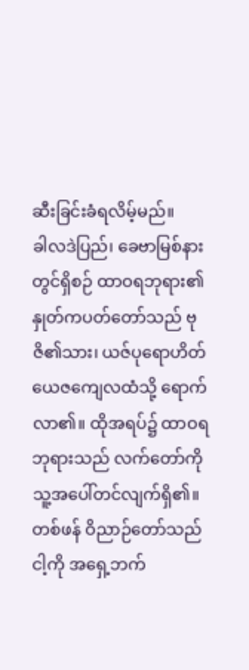ဆီးခြင်းခံရလိမ့်မည်။
ခါလဒဲပြည်၊ ခေဗာမြစ်နားတွင်ရှိစဉ် ထာဝရဘုရား၏နှုတ်ကပတ်တော်သည် ဗုဇိ၏သား၊ ယဇ်ပုရောဟိတ် ယေဇကျေလထံသို့ ရောက်လာ၏။ ထိုအရပ်၌ ထာဝရဘုရားသည် လက်တော်ကို သူ့အပေါ်တင်လျက်ရှိ၏။
တစ်ဖန် ဝိညာဉ်တော်သည် ငါ့ကို အရှေ့ဘက်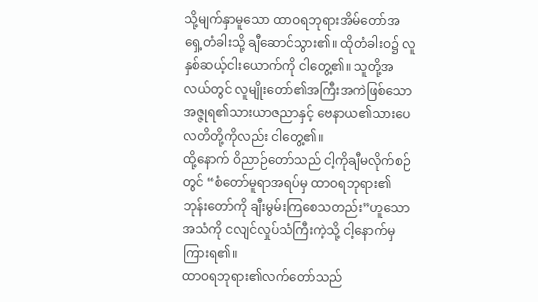သို့မျက်နှာမူသော ထာဝရဘုရားအိမ်တော်အရှေ့တံခါးသို့ ချီဆောင်သွား၏။ ထိုတံခါးဝ၌ လူနှစ်ဆယ့်ငါးယောက်ကို ငါတွေ့၏။ သူတို့အလယ်တွင် လူမျိုးတော်၏အကြီးအကဲဖြစ်သော အဇ္ဇုရ၏သားယာဇညာနှင့် ဗေနာယ၏သားပေလတိတို့ကိုလည်း ငါတွေ့၏။
ထို့နောက် ဝိညာဉ်တော်သည် ငါ့ကိုချီမလိုက်စဉ်တွင် “စံတော်မူရာအရပ်မှ ထာဝရဘုရား၏ဘုန်းတော်ကို ချီးမွမ်းကြစေသတည်း”ဟူသော အသံကို ငလျင်လှုပ်သံကြီးကဲ့သို့ ငါ့နောက်မှကြားရ၏။
ထာဝရဘုရား၏လက်တော်သည်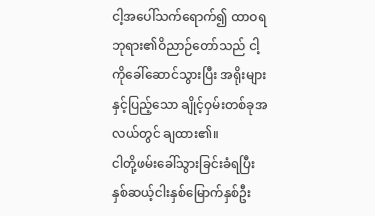ငါ့အပေါ်သက်ရောက်၍ ထာဝရဘုရား၏ဝိညာဉ်တော်သည် ငါ့ကိုခေါ်ဆောင်သွားပြီး အရိုးများနှင့်ပြည့်သော ချိုင့်ဝှမ်းတစ်ခုအလယ်တွင် ချထား၏။
ငါတို့ဖမ်းခေါ်သွားခြင်းခံရပြီး နှစ်ဆယ့်ငါးနှစ်မြောက်နှစ်ဦး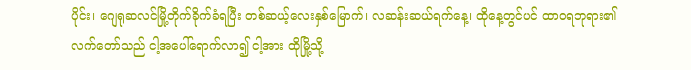ပိုင်း၊ ဂျေရုဆလင်မြို့တိုက်ခိုက်ခံရပြီး တစ်ဆယ့်လေးနှစ်မြောက်၊ လဆန်းဆယ်ရက်နေ့၊ ထိုနေ့တွင်ပင် ထာဝရဘုရား၏လက်တော်သည် ငါ့အပေါ်ရောက်လာ၍ ငါ့အား ထိုမြို့သို့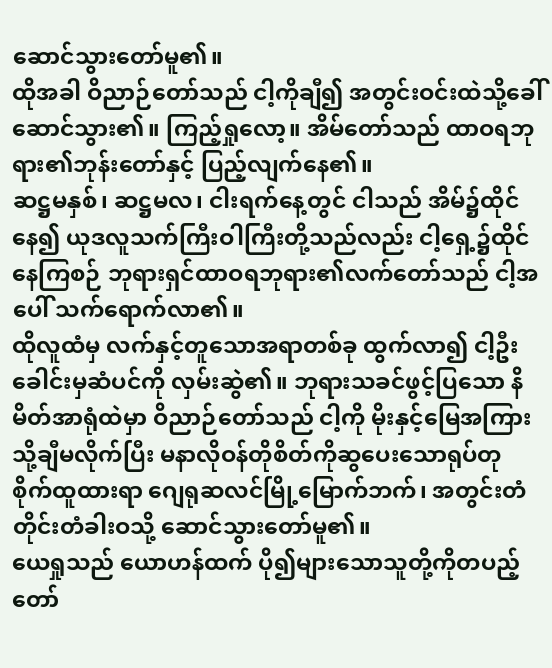ဆောင်သွားတော်မူ၏။
ထိုအခါ ဝိညာဉ်တော်သည် ငါ့ကိုချီ၍ အတွင်းဝင်းထဲသို့ခေါ်ဆောင်သွား၏။ ကြည့်ရှုလော့။ အိမ်တော်သည် ထာဝရဘုရား၏ဘုန်းတော်နှင့် ပြည့်လျက်နေ၏။
ဆဋ္ဌမနှစ်၊ ဆဋ္ဌမလ၊ ငါးရက်နေ့တွင် ငါသည် အိမ်၌ထိုင်နေ၍ ယုဒလူသက်ကြီးဝါကြီးတို့သည်လည်း ငါ့ရှေ့၌ထိုင်နေကြစဉ် ဘုရားရှင်ထာဝရဘုရား၏လက်တော်သည် ငါ့အပေါ် သက်ရောက်လာ၏။
ထိုလူထံမှ လက်နှင့်တူသောအရာတစ်ခု ထွက်လာ၍ ငါ့ဦးခေါင်းမှဆံပင်ကို လှမ်းဆွဲ၏။ ဘုရားသခင်ဖွင့်ပြသော နိမိတ်အာရုံထဲမှာ ဝိညာဉ်တော်သည် ငါ့ကို မိုးနှင့်မြေအကြားသို့ချီမလိုက်ပြီး မနာလိုဝန်တိုစိတ်ကိုဆွပေးသောရုပ်တု စိုက်ထူထားရာ ဂျေရုဆလင်မြို့မြောက်ဘက်၊ အတွင်းတံတိုင်းတံခါးဝသို့ ဆောင်သွားတော်မူ၏။
ယေရှုသည် ယောဟန်ထက် ပို၍များသောသူတို့ကိုတပည့်တော်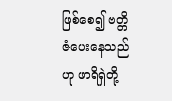ဖြစ်စေ၍ ဗတ္တိဇံပေးနေသည်ဟု ဖာရိရှဲတို့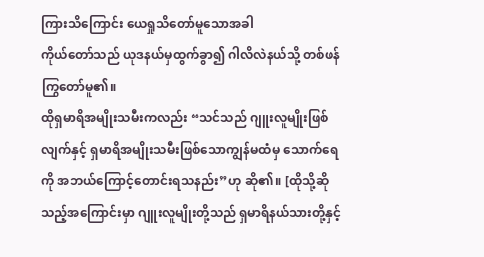ကြားသိကြောင်း ယေရှုသိတော်မူသောအခါ
ကိုယ်တော်သည် ယုဒနယ်မှထွက်ခွာ၍ ဂါလိလဲနယ်သို့ တစ်ဖန်ကြွတော်မူ၏။
ထိုရှမာရိအမျိုးသမီးကလည်း “သင်သည် ဂျူးလူမျိုးဖြစ်လျက်နှင့် ရှမာရိအမျိုးသမီးဖြစ်သောကျွန်မထံမှ သောက်ရေကို အဘယ်ကြောင့်တောင်းရသနည်း”ဟု ဆို၏။ [ထိုသို့ဆိုသည့်အကြောင်းမှာ ဂျူးလူမျိုးတို့သည် ရှမာရိနယ်သားတို့နှင့်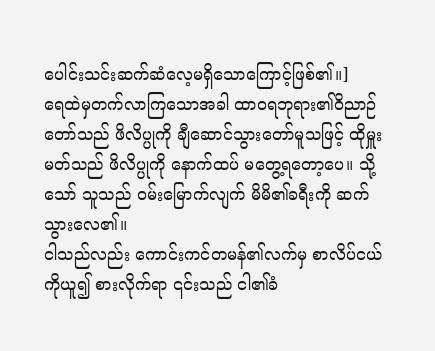ပေါင်းသင်းဆက်ဆံလေ့မရှိသောကြောင့်ဖြစ်၏။]
ရေထဲမှတက်လာကြသောအခါ ထာဝရဘုရား၏ဝိညာဉ်တော်သည် ဖိလိပ္ပုကို ချီဆောင်သွားတော်မူသဖြင့် ထိုမှူးမတ်သည် ဖိလိပ္ပုကို နောက်ထပ် မတွေ့ရတော့ပေ။ သို့သော် သူသည် ဝမ်းမြောက်လျက် မိမိ၏ခရီးကို ဆက်သွားလေ၏။
ငါသည်လည်း ကောင်းကင်တမန်၏လက်မှ စာလိပ်ငယ်ကိုယူ၍ စားလိုက်ရာ ၎င်းသည် ငါ၏ခံ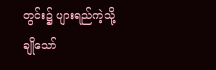တွင်း၌ ပျားရည်ကဲ့သို့ချိုသော်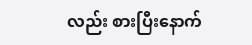လည်း စားပြီးနောက်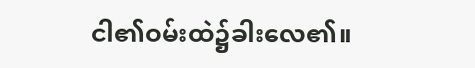ငါ၏ဝမ်းထဲ၌ခါးလေ၏။